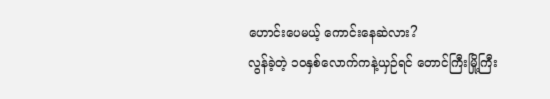ဟောင်းပေမယ့် ကောင်းနေဆဲလား?
လွန်ခဲ့တဲ့ ၁၀နှစ်လောက်ကနဲ့ယှဉ်ရင် တောင်ကြီးမြို့ကြီး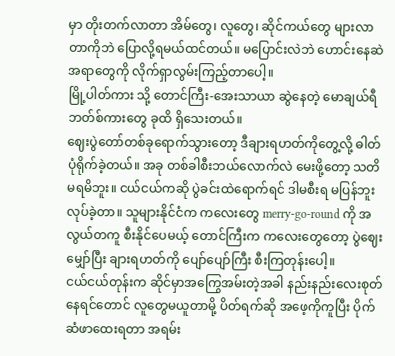မှာ တိုးတက်လာတာ အိမ်တွေ၊ လူတွေ၊ ဆိုင်ကယ်တွေ များလာတာကိုဘဲ ပြောလို့ရမယ်ထင်တယ်။ မပြောင်းလဲဘဲ ဟောင်းနေဆဲအရာတွေကို လိုက်ရှာလွမ်းကြည့်တာပေါ့။
မြို့ပါတ်ကား သို့ တောင်ကြီး-အေးသာယာ ဆွဲနေတဲ့ မောချယ်ရီဘတ်စ်ကားတွေ ခုထိ ရှိသေးတယ်။
ဈေးပွဲတော်တစ်ခုရောက်သွားတော့ ဒီချားရဟတ်ကိုတွေ့လို့ ဓါတ်ပုံရိုက်ခဲ့တယ်။ အခု တစ်ခါစီးဘယ်လောက်လဲ မေးဖို့တော့ သတိမရမိဘူး။ ငယ်ငယ်ကဆို ပွဲခင်းထဲရောက်ရင် ဒါမစီးရ မပြန်ဘူးလုပ်ခဲ့တာ။ သူများနိုင်ငံက ကလေးတွေ merry-go-round ကို အလွယ်တကူ စီးနိုင်ပေမယ့် တောင်ကြီးက ကလေးတွေတော့ ပွဲဈေးမျှော်ပြီး ချားရဟတ်ကို ပျော်ပျော်ကြီး စီးကြတုန်းပေါ့။
ငယ်ငယ်တုန်းက ဆိုင်မှာအကြွေအမ်းတဲ့အခါ နည်းနည်းလေးစုတ်နေရင်တောင် လူတွေမယူတာမို့ ပိတ်ရက်ဆို အဖေ့ကိုကူပြီး ပိုက်ဆံဖာထေးရတာ အရမ်း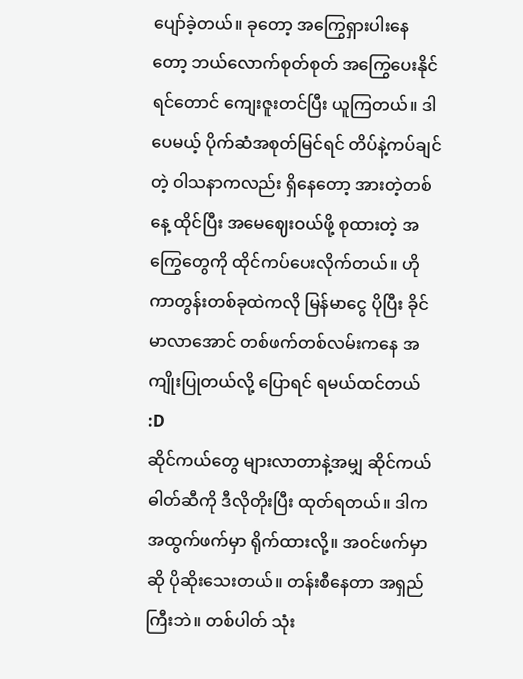ပျော်ခဲ့တယ်။ ခုတော့ အကြွေရှားပါးနေတော့ ဘယ်လောက်စုတ်စုတ် အကြွေပေးနိုင်ရင်တောင် ကျေးဇူးတင်ပြီး ယူကြတယ်။ ဒါပေမယ့် ပိုက်ဆံအစုတ်မြင်ရင် တိပ်နဲ့ကပ်ချင်တဲ့ ဝါသနာကလည်း ရှိနေတော့ အားတဲ့တစ်နေ့ ထိုင်ပြီး အမေဈေးဝယ်ဖို့ စုထားတဲ့ အကြွေတွေကို ထိုင်ကပ်ပေးလိုက်တယ်။ ဟိုကာတွန်းတစ်ခုထဲကလို မြန်မာငွေ ပိုပြီး ခိုင်မာလာအောင် တစ်ဖက်တစ်လမ်းကနေ အကျိုးပြုတယ်လို့ ပြောရင် ရမယ်ထင်တယ် :D
ဆိုင်ကယ်တွေ များလာတာနဲ့အမျှ ဆိုင်ကယ်ဓါတ်ဆီကို ဒီလိုတိုးပြီး ထုတ်ရတယ်။ ဒါက အထွက်ဖက်မှာ ရိုက်ထားလို့။ အဝင်ဖက်မှာဆို ပိုဆိုးသေးတယ်။ တန်းစီနေတာ အရှည်ကြီးဘဲ။ တစ်ပါတ် သုံး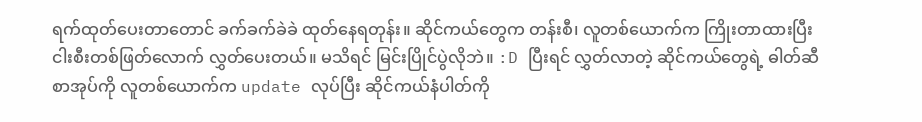ရက်ထုတ်ပေးတာတောင် ခက်ခက်ခဲခဲ ထုတ်နေရတုန်း။ ဆိုင်ကယ်တွေက တန်းစီ၊ လူတစ်ယောက်က ကြိုးတာထားပြီး ငါးစီးတစ်ဖြတ်လောက် လွှတ်ပေးတယ်။ မသိရင် မြင်းပြိုင်ပွဲလိုဘဲ။ :D ပြီးရင် လွှတ်လာတဲ့ ဆိုင်ကယ်တွေရဲ့ ဓါတ်ဆီစာအုပ်ကို လူတစ်ယောက်က update လုပ်ပြီး ဆိုင်ကယ်နံပါတ်ကို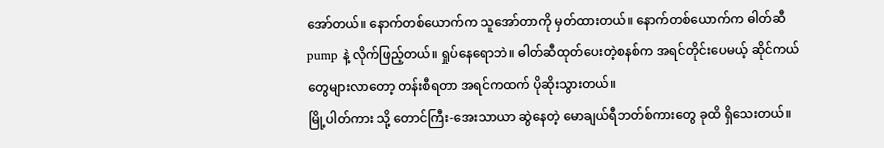အော်တယ်။ နောက်တစ်ယောက်က သူအော်တာကို မှတ်ထားတယ်။ နောက်တစ်ယောက်က ဓါတ်ဆီpump နဲ့ လိုက်ဖြည့်တယ်။ ရှုပ်နေရောဘဲ။ ဓါတ်ဆီထုတ်ပေးတဲ့စနစ်က အရင်တိုင်းပေမယ့် ဆိုင်ကယ်တွေများလာတော့ တန်းစီရတာ အရင်ကထက် ပိုဆိုးသွားတယ်။
မြို့ပါတ်ကား သို့ တောင်ကြီး-အေးသာယာ ဆွဲနေတဲ့ မောချယ်ရီဘတ်စ်ကားတွေ ခုထိ ရှိသေးတယ်။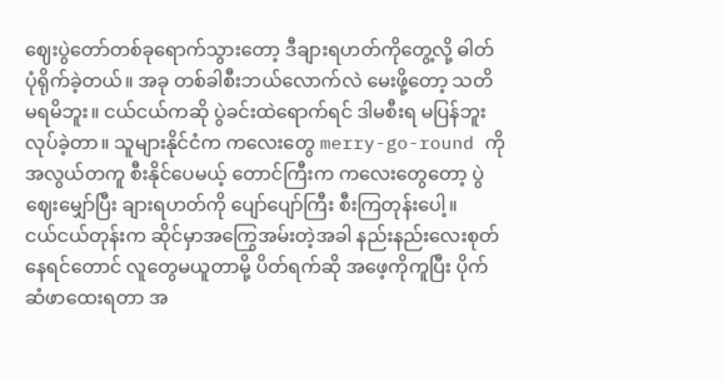ဈေးပွဲတော်တစ်ခုရောက်သွားတော့ ဒီချားရဟတ်ကိုတွေ့လို့ ဓါတ်ပုံရိုက်ခဲ့တယ်။ အခု တစ်ခါစီးဘယ်လောက်လဲ မေးဖို့တော့ သတိမရမိဘူး။ ငယ်ငယ်ကဆို ပွဲခင်းထဲရောက်ရင် ဒါမစီးရ မပြန်ဘူးလုပ်ခဲ့တာ။ သူများနိုင်ငံက ကလေးတွေ merry-go-round ကို အလွယ်တကူ စီးနိုင်ပေမယ့် တောင်ကြီးက ကလေးတွေတော့ ပွဲဈေးမျှော်ပြီး ချားရဟတ်ကို ပျော်ပျော်ကြီး စီးကြတုန်းပေါ့။
ငယ်ငယ်တုန်းက ဆိုင်မှာအကြွေအမ်းတဲ့အခါ နည်းနည်းလေးစုတ်နေရင်တောင် လူတွေမယူတာမို့ ပိတ်ရက်ဆို အဖေ့ကိုကူပြီး ပိုက်ဆံဖာထေးရတာ အ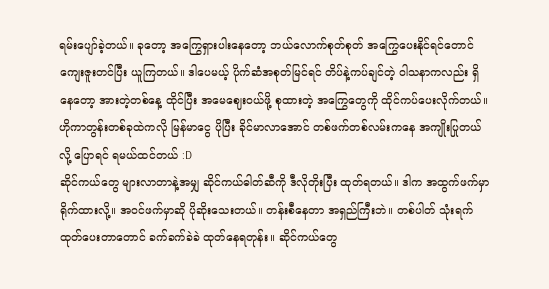ရမ်းပျော်ခဲ့တယ်။ ခုတော့ အကြွေရှားပါးနေတော့ ဘယ်လောက်စုတ်စုတ် အကြွေပေးနိုင်ရင်တောင် ကျေးဇူးတင်ပြီး ယူကြတယ်။ ဒါပေမယ့် ပိုက်ဆံအစုတ်မြင်ရင် တိပ်နဲ့ကပ်ချင်တဲ့ ဝါသနာကလည်း ရှိနေတော့ အားတဲ့တစ်နေ့ ထိုင်ပြီး အမေဈေးဝယ်ဖို့ စုထားတဲ့ အကြွေတွေကို ထိုင်ကပ်ပေးလိုက်တယ်။ ဟိုကာတွန်းတစ်ခုထဲကလို မြန်မာငွေ ပိုပြီး ခိုင်မာလာအောင် တစ်ဖက်တစ်လမ်းကနေ အကျိုးပြုတယ်လို့ ပြောရင် ရမယ်ထင်တယ် :D
ဆိုင်ကယ်တွေ များလာတာနဲ့အမျှ ဆိုင်ကယ်ဓါတ်ဆီကို ဒီလိုတိုးပြီး ထုတ်ရတယ်။ ဒါက အထွက်ဖက်မှာ ရိုက်ထားလို့။ အဝင်ဖက်မှာဆို ပိုဆိုးသေးတယ်။ တန်းစီနေတာ အရှည်ကြီးဘဲ။ တစ်ပါတ် သုံးရက်ထုတ်ပေးတာတောင် ခက်ခက်ခဲခဲ ထုတ်နေရတုန်း။ ဆိုင်ကယ်တွေ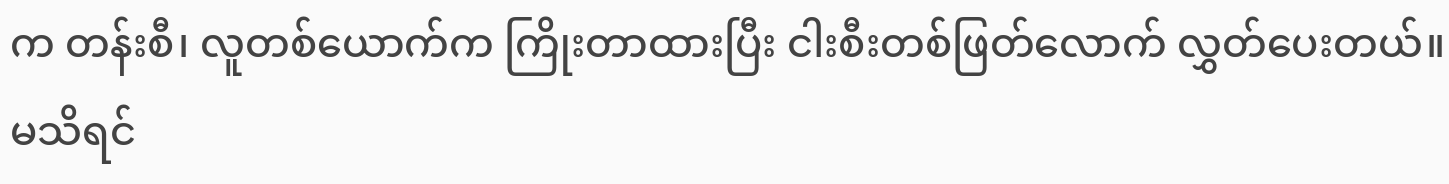က တန်းစီ၊ လူတစ်ယောက်က ကြိုးတာထားပြီး ငါးစီးတစ်ဖြတ်လောက် လွှတ်ပေးတယ်။ မသိရင်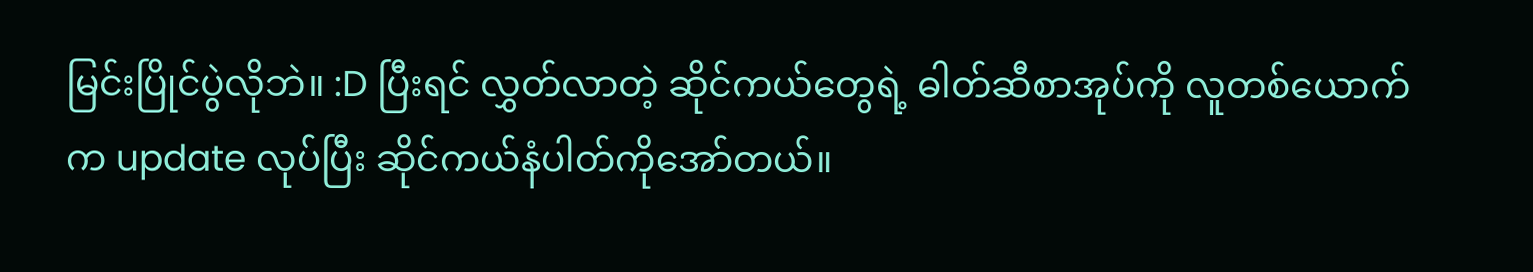မြင်းပြိုင်ပွဲလိုဘဲ။ :D ပြီးရင် လွှတ်လာတဲ့ ဆိုင်ကယ်တွေရဲ့ ဓါတ်ဆီစာအုပ်ကို လူတစ်ယောက်က update လုပ်ပြီး ဆိုင်ကယ်နံပါတ်ကိုအော်တယ်။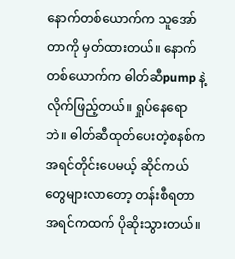နောက်တစ်ယောက်က သူအော်တာကို မှတ်ထားတယ်။ နောက်တစ်ယောက်က ဓါတ်ဆီpump နဲ့ လိုက်ဖြည့်တယ်။ ရှုပ်နေရောဘဲ။ ဓါတ်ဆီထုတ်ပေးတဲ့စနစ်က အရင်တိုင်းပေမယ့် ဆိုင်ကယ်တွေများလာတော့ တန်းစီရတာ အရင်ကထက် ပိုဆိုးသွားတယ်။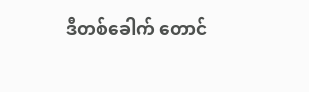ဒီတစ်ခေါက် တောင်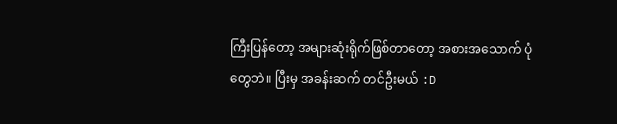ကြီးပြန်တော့ အများဆုံးရိုက်ဖြစ်တာတော့ အစားအသောက် ပုံတွေဘဲ။ ပြီးမှ အခန်းဆက် တင်ဦးမယ် :D